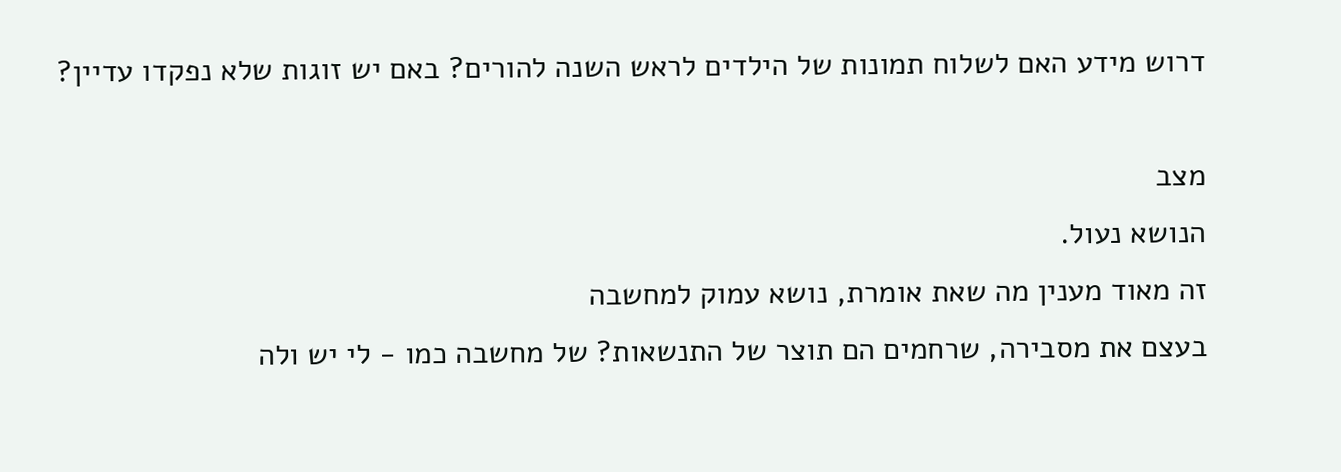דרוש מידע האם לשלוח תמונות של הילדים לראש השנה להורים? באם יש זוגות שלא נפקדו עדיין?

מצב
הנושא נעול.
זה מאוד מענין מה שאת אומרת, נושא עמוק למחשבה
בעצם את מסבירה, שרחמים הם תוצר של התנשאות? של מחשבה כמו - לי יש ולה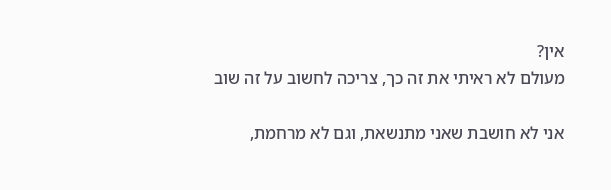אין?
מעולם לא ראיתי את זה כך, צריכה לחשוב על זה שוב

אני לא חושבת שאני מתנשאת, וגם לא מרחמת,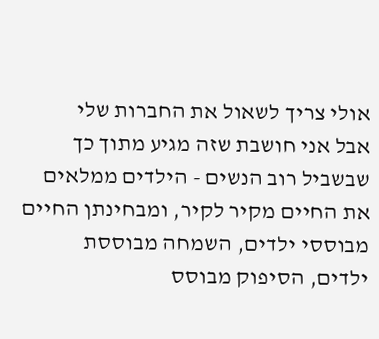אולי צריך לשאול את החברות שלי
אבל אני חושבת שזה מגיע מתוך כך שבשביל רוב הנשים - הילדים ממלאים את החיים מקיר לקיר, ומבחינתן החיים מבוססי ילדים, השמחה מבוססת ילדים, הסיפוק מבוסס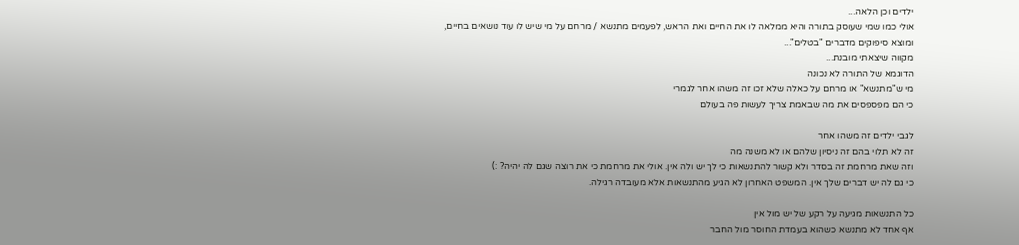ילדים וכן הלאה...
אולי כמו שמי שעוסק בתורה והיא ממלאה לו את החיים ואת הראש, לפעמים מתנשא / מרחם על מי שיש לו עוד נושאים בחיים, ומוצא סיפוקים מדברים "בטלים"...
מקווה שיצאתי מובנת...
הדוגמא של התורה לא נכונה
מי ש"מתנשא" או מרחם על כאלה שלא זכו זה משהו אחר לגמרי
כי הם מפספסים את מה שבאמת צריך לעשות פה בעולם

לגבי ילדים זה משהו אחר
זה לא תלוי בהם זה ניסיון שלהם או לא משנה מה
וזה שאת מרחמת זה בסדר ולא קשור להתנשאות כי לך יש ולה אין. אולי את מרחמת כי את רוצה שגם לה יהיה? :)
כי גם לה יש דברים שלך אין. המשפט האחרון לא הגיע מהתנשאות אלא מעובדה רגילה.

כל התנשאות מגיעה על רקע של יש מול אין
אף אחד לא מתנשא כשהוא בעמדת החוסר מול החבר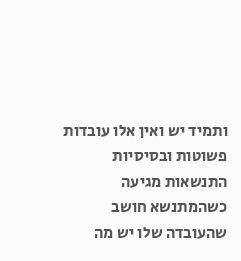ותמיד יש ואין אלו עובדות פשוטות ובסיסיות
התנשאות מגיעה כשהמתנשא חושב שהעובדה שלו יש מה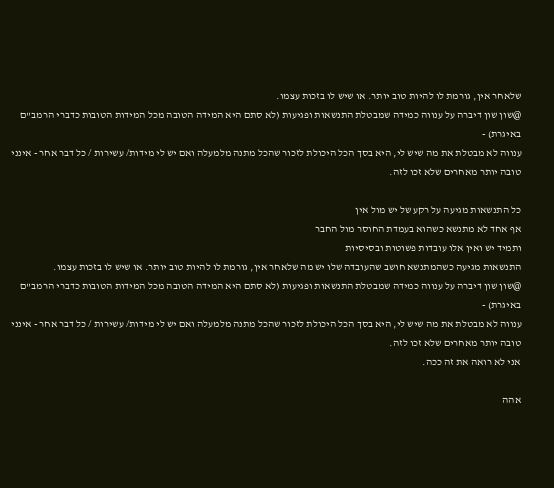שלאחר אין, גורמת לו להיות טוב יותר. או שיש לו בזכות עצמו.
@שון שון דיברה על ענווה כמידה שמבטלת התנשאות ופגיעות (לא סתם היא המידה הטובה מכל המידות הטובות כדברי הרמב"ם באיגרת) -
ענווה לא מבטלת את מה שיש לי, היא בסך הכל היכולת לזכור שהכל מתנה מלמעלה ואם יש לי מידות/ עשירות / כל דבר אחר - אינני טובה יותר מאחרים שלא זכו לזה.

כל התנשאות מגיעה על רקע של יש מול אין
אף אחד לא מתנשא כשהוא בעמדת החוסר מול החבר
ותמיד יש ואין אלו עובדות פשוטות ובסיסיות
התנשאות מגיעה כשהמתנשא חושב שהעובדה שלו יש מה שלאחר אין, גורמת לו להיות טוב יותר. או שיש לו בזכות עצמו.
@שון שון דיברה על ענווה כמידה שמבטלת התנשאות ופגיעות (לא סתם היא המידה הטובה מכל המידות הטובות כדברי הרמב"ם באיגרת) -
ענווה לא מבטלת את מה שיש לי, היא בסך הכל היכולת לזכור שהכל מתנה מלמעלה ואם יש לי מידות/ עשירות / כל דבר אחר - אינני טובה יותר מאחרים שלא זכו לזה.
אני לא רואה את זה ככה.

אהה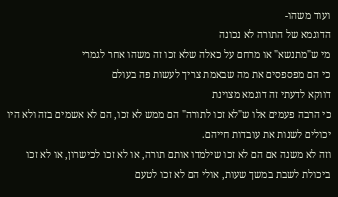ועוד משהו-
הדוגמא של התורה לא נכונה
מי ש"מתנשא" או מרחם על כאלה שלא זכו זה משהו אחר לגמרי
כי הם מפספסים את מה שבאמת צריך לעשות פה בעולם
דווקא לדעתי זה דוגמא מצוינת
כי הרבה פעמים אלו ש"לא זכו לתורה" הם ממש לא זכו, הם לא אשמים בזה ולא היו יכולים לשנות את עובדות חייהם.
וזה לא משנה אם הם לא זכו שילמדו אותם תורה, או לא זכו לכישרון, או לא זכו ביכולת לשבת במשך שעות, אולי הם לא זכו לטעם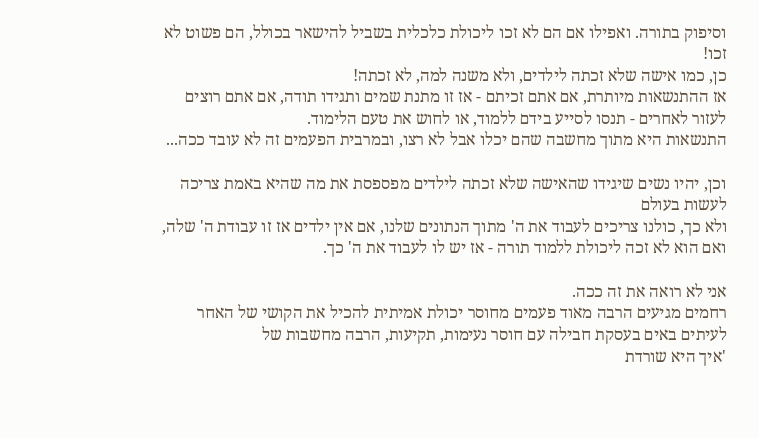וסיפוק בתורה. ואפילו אם הם לא זכו ליכולת כלכלית בשביל להישאר בכולל, הם פשוט לא זכו!
כן, כמו אישה שלא זכתה לילדים, ולא משנה למה, לא זכתה!
אז ההתנשאות מיותרת, אם אתם זכיתם - אז זו מתנת שמים ותגידו תודה, אם אתם רוצים לעזור לאחרים - תנסו לסייע בידם ללמוד, או לחוש את טעם הלימוד.
התנשאות היא מתוך מחשבה שהם יכלו אבל לא רצו, ובמרבית הפעמים זה לא עובד ככה...

וכן, יהיו נשים שיגידו שהאישה שלא זכתה לילדים מפספסת את מה שהיא באמת צריכה לעשות בעולם
ולא כך, כולנו צריכים לעבוד את ה' מתוך הנתונים שלנו, אם אין ילדים אז זו עבודת ה' שלה, ואם הוא לא זכה ליכולת ללמוד תורה - אז יש לו לעבוד את ה' כך.

אני לא רואה את זה ככה.
רחמים מגיעים הרבה מאוד פעמים מחוסר יכולת אמיתית להכיל את הקושי של האחר
לעיתים באים בעסקת חבילה עם חוסר נעימות, תקיעות, הרבה מחשבות של
'איך היא שורדת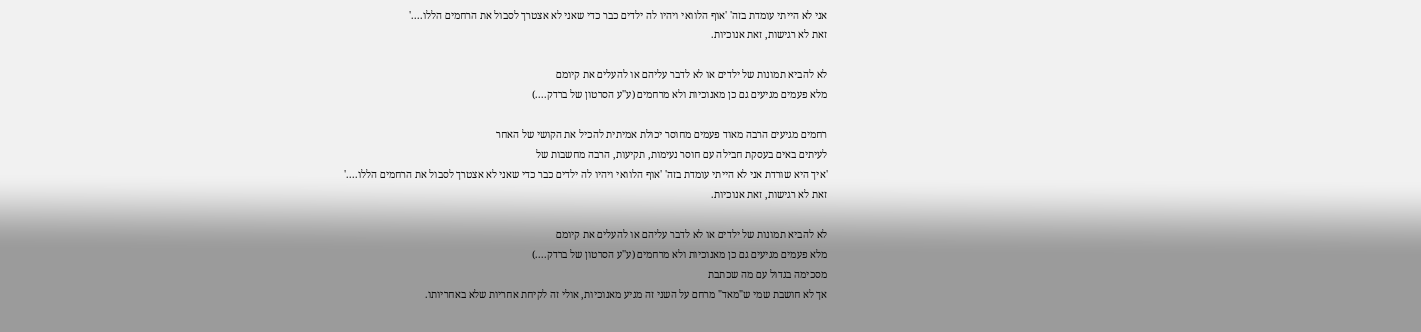אני לא הייתי עומדת בזה' 'אוף הלוואי ויהיו לה ילדים כבר כדי שאני לא אצטרך לסבול את הרחמים הללו....'
זאת לא רגישות, זאת אנוכיות.

לא להביא תמונות של ילדים או לא לדבר עליהם או להעלים את קיומם
מלא פעמים מגיעים גם כן מאנוכיות ולא מרחמים (ע''ע הסרטון של ברדק....)

רחמים מגיעים הרבה מאוד פעמים מחוסר יכולת אמיתית להכיל את הקושי של האחר
לעיתים באים בעסקת חבילה עם חוסר נעימות, תקיעות, הרבה מחשבות של
'איך היא שורדת אני לא הייתי עומדת בזה' 'אוף הלוואי ויהיו לה ילדים כבר כדי שאני לא אצטרך לסבול את הרחמים הללו....'
זאת לא רגישות, זאת אנוכיות.

לא להביא תמונות של ילדים או לא לדבר עליהם או להעלים את קיומם
מלא פעמים מגיעים גם כן מאנוכיות ולא מרחמים (ע''ע הסרטון של ברדק....)
מסכימה בגדול עם מה שכתבת
אך לא חושבת שמי ש"מאד" מרחם על השני זה מגיע מאנוכיות, אולי זה לקיחת אחריות שלא באחריותו.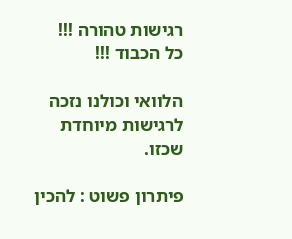רגישות טהורה !!!
כל הכבוד !!!

הלוואי וכולנו נזכה לרגישות מיוחדת שכזו.

פיתרון פשוט : להכין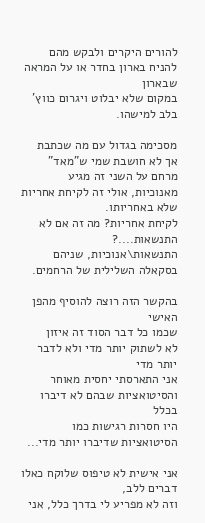להורים היקרים ולבקש מהם להניח בארון בחדר או על המראה שבארון
במקום שלא יבלוט ויגרום כווץ' בלב למישהו.

מסכימה בגדול עם מה שכתבת
אך לא חושבת שמי ש"מאד" מרחם על השני זה מגיע מאנוכיות, אולי זה לקיחת אחריות שלא באחריותו.
לקיחת אחריות? מה זה אם לא התנשאות....? התנשאות\אנוכיות, שניהם בסקאלה השלילית של הרחמים.

בהקשר הזה רוצה להוסיף מהפן האישי
שכמו כל דבר הסוד זה איזון
לא לשתוק יותר מדי ולא לדבר יותר מדי
אני התארסתי יחסית מאוחר והסיטואציות שבהם לא דיברו בכלל
היו חסרות רגישות כמו הסיטואציות שדיברו יותר מדי...

אני אישית לא טיפוס שלוקח כאלו דברים ללב,
וזה לא מפריע לי בדרך כלל, אני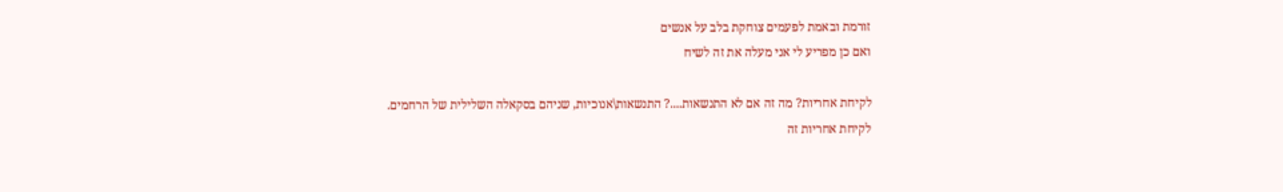זורמת ובאמת לפעמים צוחקת בלב על אנשים
ואם כן מפריע לי אני מעלה את זה לשיח

לקיחת אחריות? מה זה אם לא התנשאות....? התנשאות\אנוכיות, שניהם בסקאלה השלילית של הרחמים.
לקיחת אחריות זה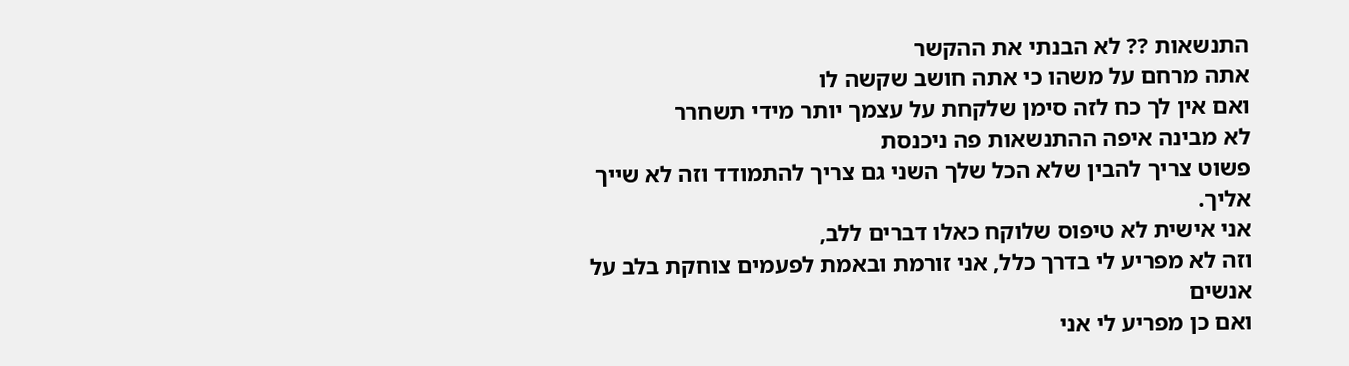התנשאות ?? לא הבנתי את ההקשר
אתה מרחם על משהו כי אתה חושב שקשה לו
ואם אין לך כח לזה סימן שלקחת על עצמך יותר מידי תשחרר
לא מבינה איפה ההתנשאות פה ניכנסת
פשוט צריך להבין שלא הכל שלך השני גם צריך להתמודד וזה לא שייך אליך.
אני אישית לא טיפוס שלוקח כאלו דברים ללב,
וזה לא מפריע לי בדרך כלל, אני זורמת ובאמת לפעמים צוחקת בלב על אנשים
ואם כן מפריע לי אני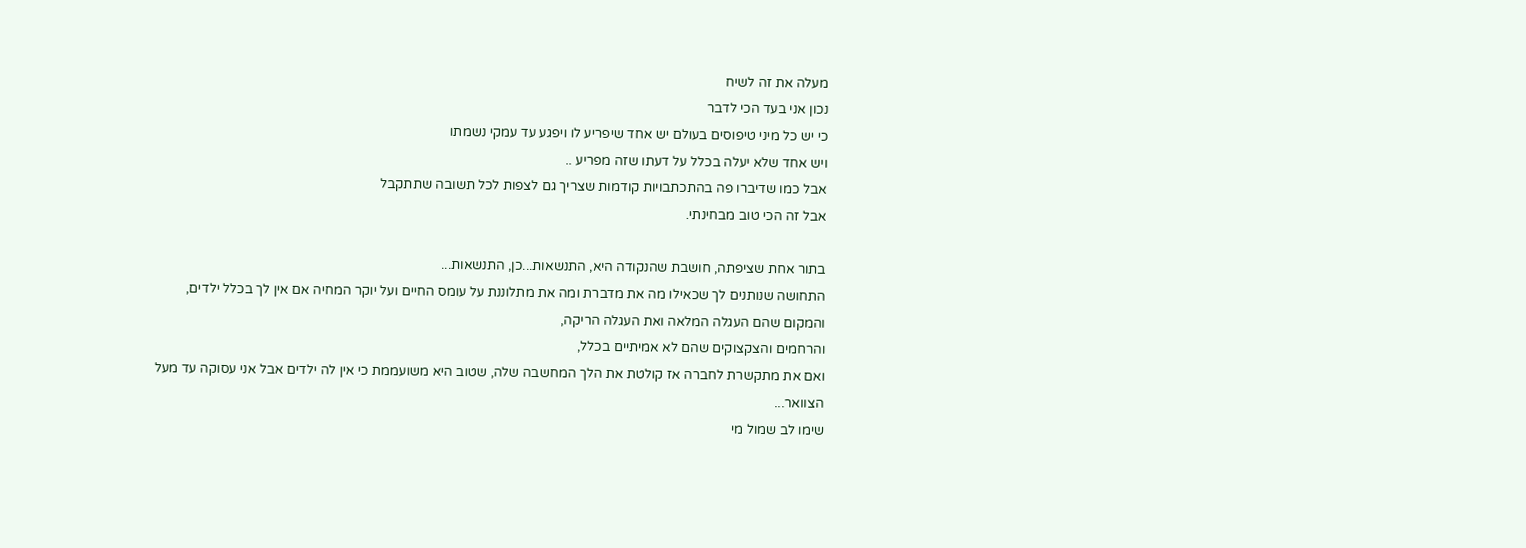מעלה את זה לשיח
נכון אני בעד הכי לדבר
כי יש כל מיני טיפוסים בעולם יש אחד שיפריע לו ויפגע עד עמקי נשמתו
ויש אחד שלא יעלה בכלל על דעתו שזה מפריע ..
אבל כמו שדיברו פה בהתכתבויות קודמות שצריך גם לצפות לכל תשובה שתתקבל
אבל זה הכי טוב מבחינתי.

בתור אחת שציפתה, חושבת שהנקודה היא, התנשאות...כן, התנשאות...
התחושה שנותנים לך שכאילו מה את מדברת ומה את מתלוננת על עומס החיים ועל יוקר המחיה אם אין לך בכלל ילדים,
והמקום שהם העגלה המלאה ואת העגלה הריקה,
והרחמים והצקצוקים שהם לא אמיתיים בכלל,
ואם את מתקשרת לחברה אז קולטת את הלך המחשבה שלה, שטוב היא משועממת כי אין לה ילדים אבל אני עסוקה עד מעל הצוואר...
שימו לב שמול מי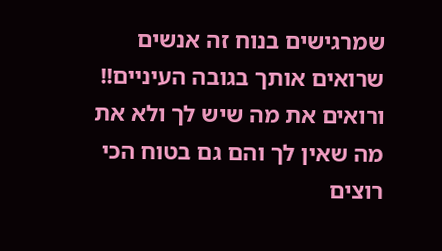שמרגישים בנוח זה אנשים שרואים אותך בגובה העיניים!!
ורואים את מה שיש לך ולא את מה שאין לך והם גם בטוח הכי רוצים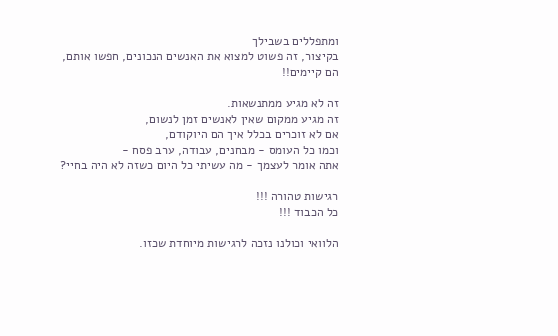ומתפללים בשבילך
בקיצור, זה פשוט למצוא את האנשים הנכונים, חפשו אותם, הם קיימים!!

זה לא מגיע ממתנשאות.
זה מגיע ממקום שאין לאנשים זמן לנשום,
אם לא זוכרים בכלל איך הם היוקודם,
וכמו כל העומס - מבחנים, עבודה, ערב פסח -
אתה אומר לעצמך - מה עשיתי כל היום כשזה לא היה בחיי?

רגישות טהורה !!!
כל הכבוד !!!

הלוואי וכולנו נזכה לרגישות מיוחדת שכזו.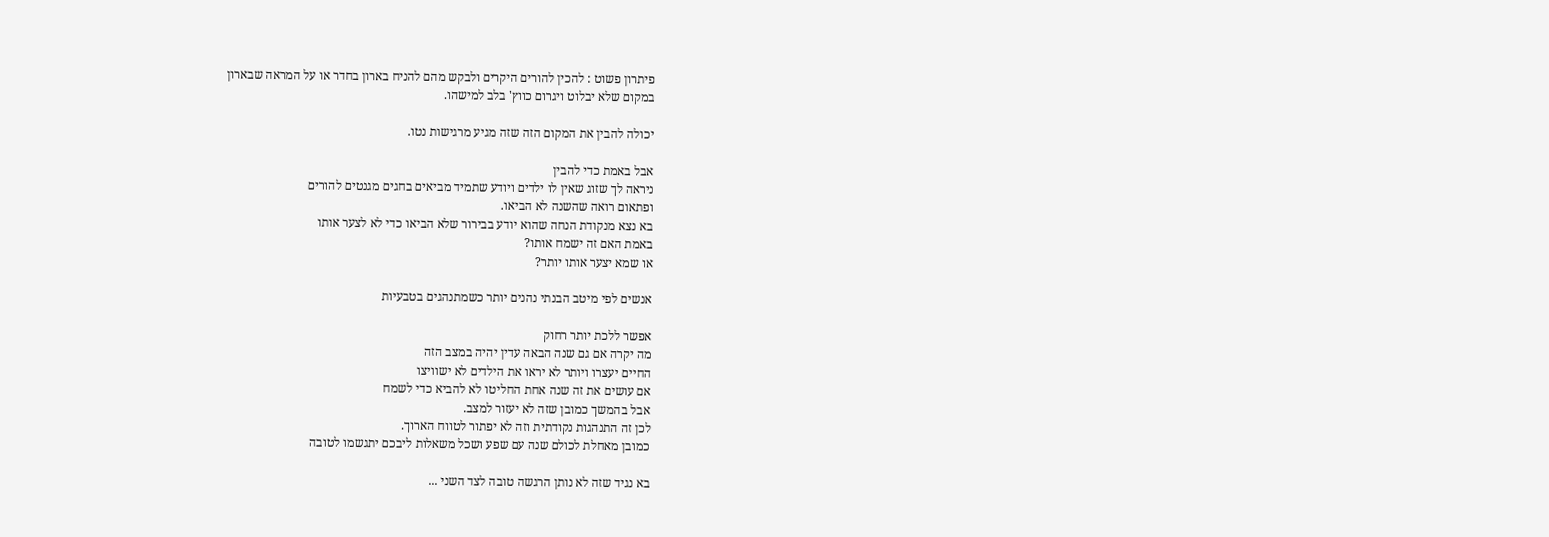פיתרון פשוט : להכין להורים היקרים ולבקש מהם להניח בארון בחדר או על המראה שבארון
במקום שלא יבלוט ויגרום כווץ' בלב למישהו.

יכולה להבין את המקום הזה שזה מגיע מרגישות נטו.

אבל באמת כדי להבין
ניראה לך שזוג שאין לו ילדים ויודע שתמיד מביאים בחגים מגנטים להורים
ופתאום רואה שהשנה לא הביאו.
בא נצא מנקודת הנחה שהוא יודע בבירור שלא הביאו כדי לא לצער אותו
באמת האם זה ישמח אותו?
או שמא יצער אותו יותר?

אנשים לפי מיטב הבנתי נהנים יותר כשמתנהגים בטבעיות

אפשר ללכת יותר רחוק
מה יקרה אם גם שנה הבאה עדין יהיה במצב הזה
החיים יעצרו ויותר לא יראו את הילדים לא ישוויצו
אם עושים את זה שנה אחת החליטו לא להביא כדי לשמח
אבל בהמשך כמובן שזה לא יעזור למצב.
לכן זה התנהגות נקודתית וזה לא יפתור לטווח הארוך.
כמובן מאחלת לכולם שנה עם שפע ושכל משאלות ליבכם יתגשמו לטובה

בא נגיד שזה לא נותן הרגשה טובה לצד השני ...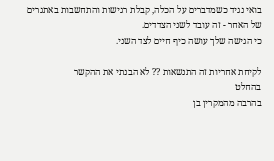בואי נגיד כשמדברים על הכלה, קבלת רגישות והתחשבות באתגרים של האחר - זה עובד לשני הצדדים.
כי הגישה שלך עושה כיף חיים לצד השני.

לקיחת אחריות זה התנשאות ?? לא הבנתי את ההקשר
בהחלט
בהרבה מהמקרין בן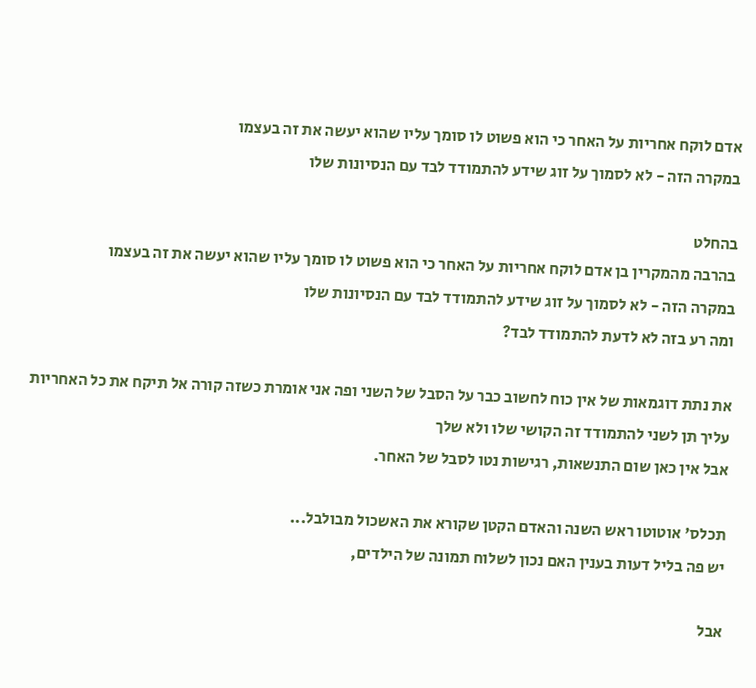אדם לוקח אחריות על האחר כי הוא פשוט לו סומך עליו שהוא יעשה את זה בעצמו
במקרה הזה - לא לסמוך על זוג שידע להתמודד לבד עם הנסיונות שלו

בהחלט
בהרבה מהמקרין בן אדם לוקח אחריות על האחר כי הוא פשוט לו סומך עליו שהוא יעשה את זה בעצמו
במקרה הזה - לא לסמוך על זוג שידע להתמודד לבד עם הנסיונות שלו
ומה רע בזה לא לדעת להתמודד לבד?

את נתת דוגמאות של אין כוח לחשוב כבר על הסבל של השני ופה אני אומרת כשזה קורה אל תיקח את כל האחריות עליך תן לשני להתמודד זה הקושי שלו ולא שלך
אבל אין כאן שום התנשאות, רגישות נטו לסבל של האחר.

תכלס' אוטוטו ראש השנה והאדם הקטן שקורא את האשכול מבולבל...
יש פה בליל דעות בענין האם נכון לשלוח תמונה של הילדים,

אבל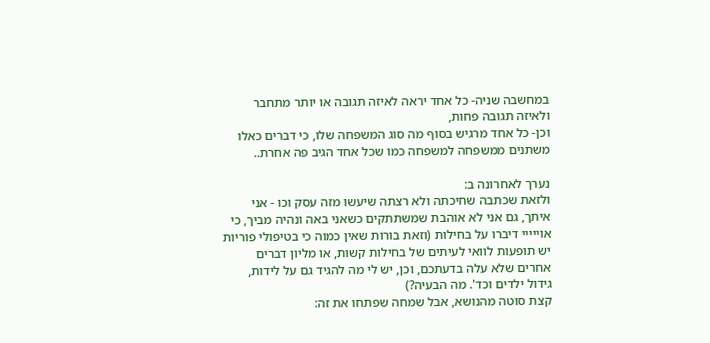במחשבה שניה- כל אחד יראה לאיזה תגובה או יותר מתחבר ולאיזה תגובה פחות,
וכן- כל אחד מרגיש בסוף מה סוג המשפחה שלו, כי דברים כאלו משתנים ממשפחה למשפחה כמו שכל אחד הגיב פה אחרת..

נערך לאחרונה ב:
ולזאת שכתבה שחיכתה ולא רצתה שיעשו מזה עסק וכו - אני איתך, גם אני לא אוהבת שמשתתקים כשאני באה ונהיה מביך, כי אוייייי דיברו על בחילות (וזאת בורות שאין כמוה כי בטיפולי פוריות יש תופעות לוואי לעיתים של בחילות קשות, או מליון דברים אחרים שלא עלה בדעתכם, וכן, יש לי מה להגיד גם על לידות, גידול ילדים וכד'. מה הבעיה?)
קצת סוטה מהנושא, אבל שמחה שפתחו את זה: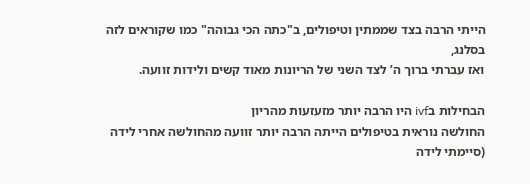הייתי הרבה בצד שממתין וטיפולים, ב"כתה הכי גבוהה" כמו שקוראים לזה בסלנג,
ואז עברתי ברוך ה’ לצד השני של הריונות מאוד קשים ולידות זוועה.

הבחילות בivf היו הרבה יותר מזעזעות מהריון
החולשה נוראית בטיפולים הייתה הרבה יותר זוועה מהחולשה אחרי לידה (סיימתי לידה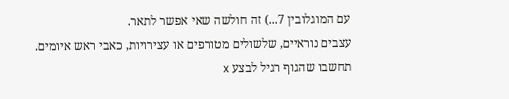עם המוגלובין 7...) זה חולשה שאי אפשר לתאר.
עצבים נוראיים, שלשולים מטורפים או עצירויות, כאבי ראש איומים.
תחשבו שהגוף רגיל לבצע x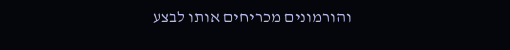והורמונים מכריחים אותו לבצע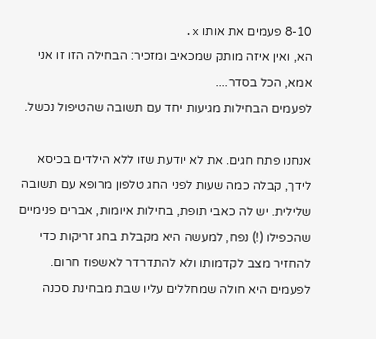8-10 פעמים את אותו x.
הא, ואין איזה מותק שמכאיב ומזכיר: הבחילה הזו זו אני אמא, הכל בסדר....
לפעמים הבחילות מגיעות יחד עם תשובה שהטיפול נכשל.

אנחנו פתח חגים. את לא יודעת שזו ללא הילדים בכיסא לידך, קבלה כמה שעות לפני החג טלפון מרופא עם תשובה שלילית. יש לה כאבי תופת, בחילות איומות, אברים פנימיים שהכפילו (!) נפח, למעשה היא מקבלת בחג זריקות כדי להחזיר מצב לקדמותו ולא להתדרדר לאשפוז חרום. לפעמים היא חולה שמחללים עליו שבת מבחינת סכנה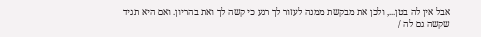אבל אין לה בטן..., ולכן את מבקשת ממנה לעזור לך רגע כי קשה לך ואת בהריון. ואם היא תגיד שקשה גם לה /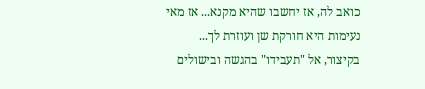כואב לה, אז יחשבו שהיא מקנא... אז מאי נעימות היא חורקת שן ועוזרת לך...
בקיצור, אל "תעבידו" בהגשה ובישולים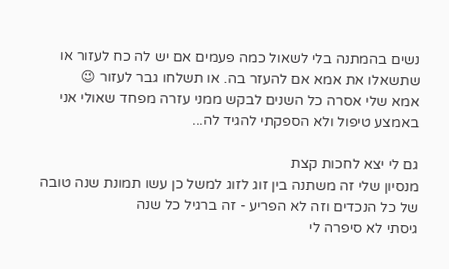נשים בהמתנה בלי לשאול כמה פעמים אם יש לה כח לעזור או שתשאלו את אמא אם להעזר בה. או תשלחו גבר לעזור 😉
אמא שלי אסרה כל השנים לבקש ממני עזרה מפחד שאולי אני באמצע טיפול ולא הספקתי להגיד לה...

גם לי יצא לחכות קצת
מנסיון שלי זה משתנה בין זוג לזוג למשל כן עשו תמונת שנה טובה של כל הנכדים וזה לא הפריע - זה ברגיל כל שנה
גיסתי לא סיפרה לי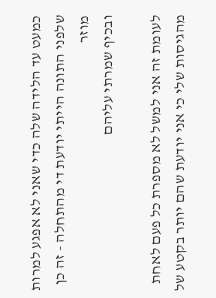כמעט עד הלידה שלה כדי שאני לא אפגע למרות שלפני התונה הייתי יודעת די מהתחלה - זה כן מוזר
ובכיף שמרתי עליהם

לעומת זה אני למשל לא מספרת כל פעם לאחת מהגיסות שלי כי אני יודעת שהם יותר בקטע של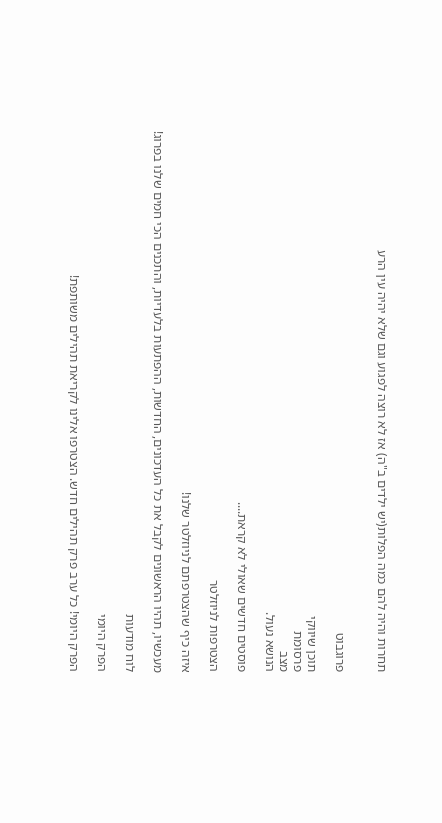תחרות והיה להם כמה הפלות(יש ילדים ב"ה) אז לא רוצה לפגוע וגם שלא יהיה עין הרע


פרוגבוט

תוכן שיווקי
פרסומת
מצב
הנושא נעול.

פוסטים חדשים שאולי לא קראת....

הצטרפות לניוזלטר

איזה כיף שהצטרפתם לניוזלטר שלנו!

מעכשיו, תהיו הראשונים לקבל את כל העדכונים, החדשות, ההפתעות בלעדיות, והתכנים הכי חמים שלנו בפרוג!

לוח מודעות

הפרק היומי

הפרק היומי! כל ערב פרק תהילים חדש. הצטרפו אלינו לקריאת תהילים משותפת!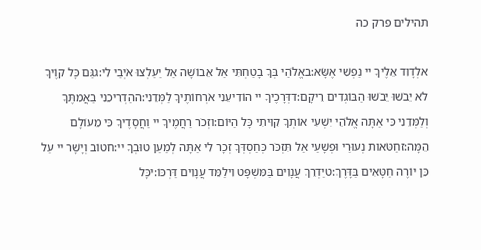תהילים פרק כה

אלְדָוִד אֵלֶיךָ יי נַפְשִׁי אֶשָּׂא:באֱלֹהַי בְּךָ בָטַחְתִּי אַל אֵבוֹשָׁה אַל יַעַלְצוּ אֹיְבַי לִי:גגַּם כָּל קוֶֹיךָ לֹא יֵבֹשׁוּ יֵבֹשׁוּ הַבּוֹגְדִים רֵיקָם:דדְּרָכֶיךָ יי הוֹדִיעֵנִי אֹרְחוֹתֶיךָ לַמְּדֵנִי:ההַדְרִיכֵנִי בַאֲמִתֶּךָ וְלַמְּדֵנִי כִּי אַתָּה אֱלֹהֵי יִשְׁעִי אוֹתְךָ קִוִּיתִי כָּל הַיּוֹם:וזְכֹר רַחֲמֶיךָ יי וַחֲסָדֶיךָ כִּי מֵעוֹלָם הֵמָּה:זחַטֹּאות נְעוּרַי וּפְשָׁעַי אַל תִּזְכֹּר כְּחַסְדְּךָ זְכָר לִי אַתָּה לְמַעַן טוּבְךָ יי:חטוֹב וְיָשָׁר יי עַל כֵּן יוֹרֶה חַטָּאִים בַּדָּרֶךְ:טיַדְרֵךְ עֲנָוִים בַּמִּשְׁפָּט וִילַמֵּד עֲנָוִים דַּרְכּוֹ:יכָּל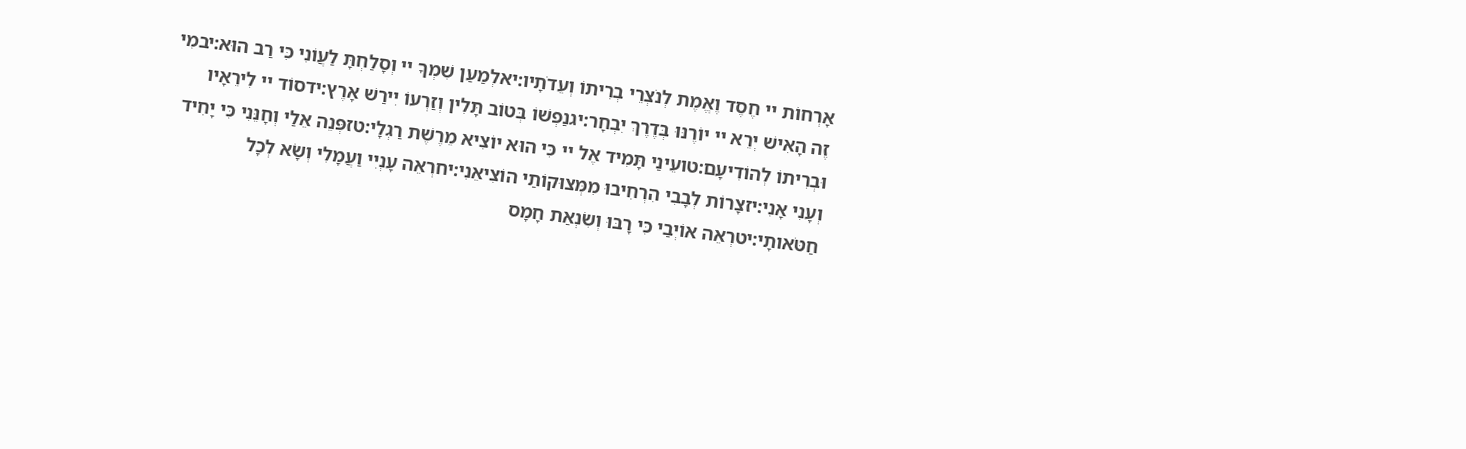אָרְחוֹת יי חֶסֶד וֶאֱמֶת לְנֹצְרֵי בְרִיתוֹ וְעֵדֹתָיו:יאלְמַעַן שִׁמְךָ יי וְסָלַחְתָּ לַעֲוֹנִי כִּי רַב הוּא:יבמִי זֶה הָאִישׁ יְרֵא יי יוֹרֶנּוּ בְּדֶרֶךְ יִבְחָר:יגנַפְשׁוֹ בְּטוֹב תָּלִין וְזַרְעוֹ יִירַשׁ אָרֶץ:ידסוֹד יי לִירֵאָיו וּבְרִיתוֹ לְהוֹדִיעָם:טועֵינַי תָּמִיד אֶל יי כִּי הוּא יוֹצִיא מֵרֶשֶׁת רַגְלָי:טזפְּנֵה אֵלַי וְחָנֵּנִי כִּי יָחִיד וְעָנִי אָנִי:יזצָרוֹת לְבָבִי הִרְחִיבוּ מִמְּצוּקוֹתַי הוֹצִיאֵנִי:יחרְאֵה עָנְיִי וַעֲמָלִי וְשָׂא לְכָל חַטֹּאותָי:יטרְאֵה אוֹיְבַי כִּי רָבּוּ וְשִׂנְאַת חָמָס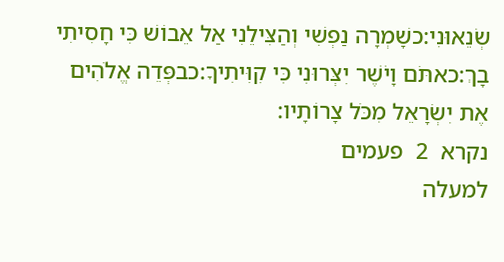שְׂנֵאוּנִי:כשָׁמְרָה נַפְשִׁי וְהַצִּילֵנִי אַל אֵבוֹשׁ כִּי חָסִיתִי בָךְ:כאתֹּם וָיֹשֶׁר יִצְּרוּנִי כִּי קִוִּיתִיךָ:כבפְּדֵה אֱלֹהִים אֶת יִשְׂרָאֵל מִכֹּל צָרוֹתָיו:
נקרא  2  פעמים
למעלה